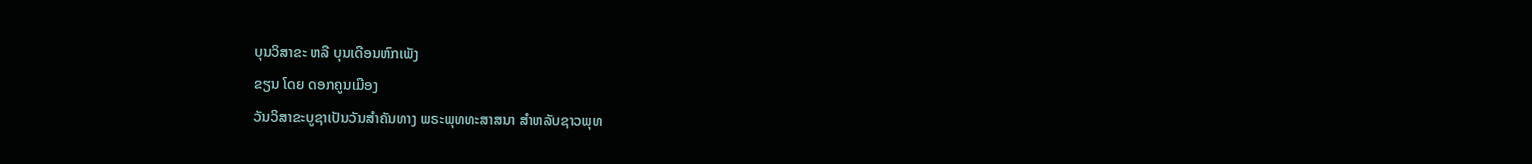ບຸນວິສາຂະ ຫລື ບຸນເດືອນຫົກເພັງ
ຂຽນ ໂດຍ ດອກຄູນເມືອງ
ວັນວິສາຂະບູຊາເປັນວັນສຳຄັນທາງ ພຣະພຸທທະສາສນາ ສຳຫລັບຊາວພຸທ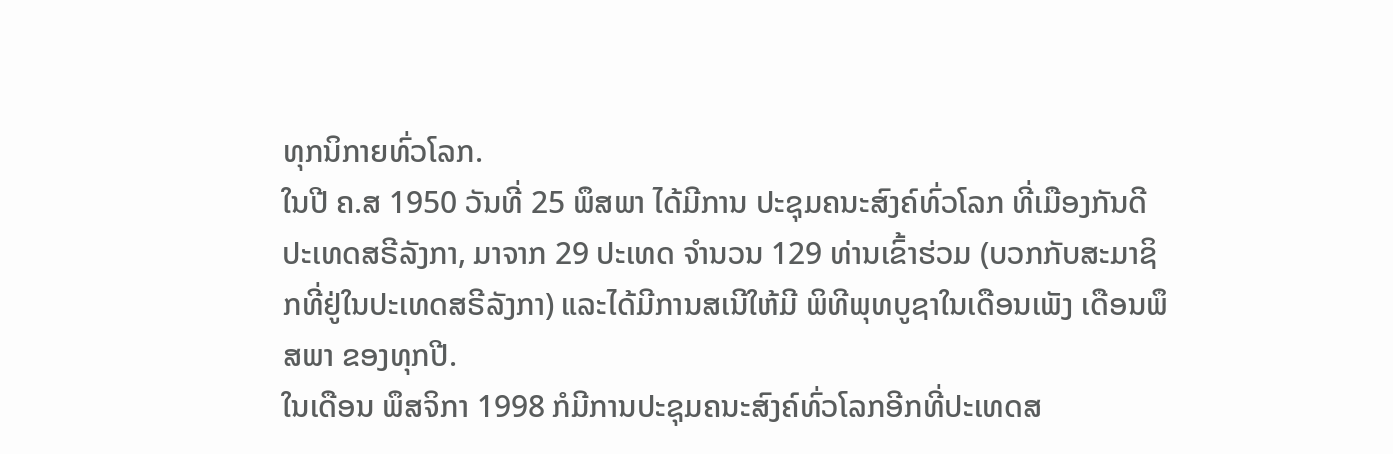ທຸກນິກາຍທົ່ວໂລກ.
ໃນປີ ຄ.ສ 1950 ວັນທີ່ 25 ພຶສພາ ໄດ້ມີການ ປະຊຸມຄນະສົງຄ໌ທົ່ວໂລກ ທີ່ເມືອງກັນດີ ປະເທດສຣີລັງກາ, ມາຈາກ 29 ປະເທດ ຈຳນວນ 129 ທ່ານເຂົ້າຮ່ວມ (ບວກກັບສະມາຊິກທີ່ຢູ່ໃນປະເທດສຣີລັງກາ) ແລະໄດ້ມີການສເນີໃຫ້ມີ ພິທີພຸທບູຊາໃນເດືອນເພັງ ເດືອນພຶສພາ ຂອງທຸກປີ.
ໃນເດືອນ ພຶສຈິກາ 1998 ກໍມີການປະຊຸມຄນະສົງຄ໌ທົ່ວໂລກອີກທີ່ປະເທດສ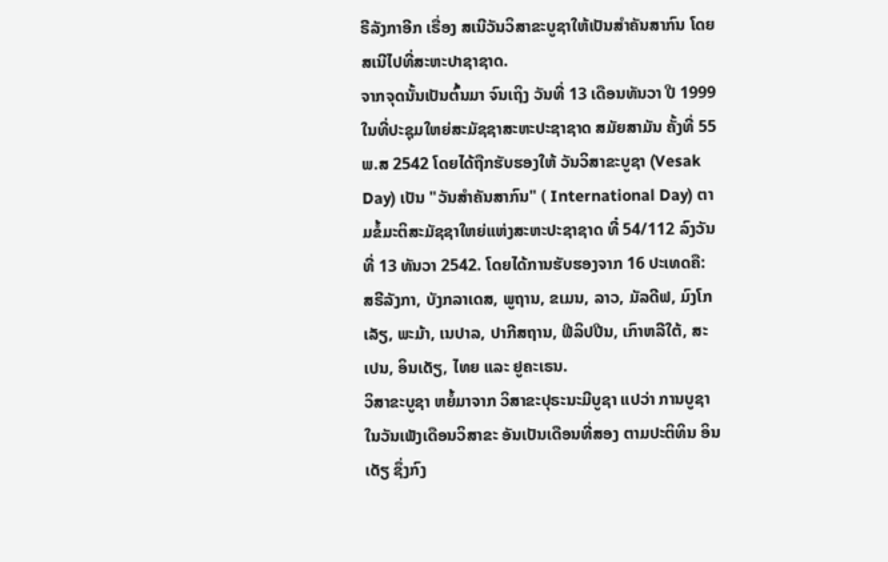ຣີລັງກາອີກ ເຣື່ອງ ສເນີວັນວິສາຂະບູຊາໃຫ້ເປັນສຳຄັນສາກົນ ໂດຍສເນີໄປທີ່ສະຫະປາຊາຊາດ.
ຈາກຈຸດນັ້ນເປັນຕົ້ນມາ ຈົນເຖິງ ວັນທີ່ 13 ເດືອນທັນວາ ປີ 1999 ໃນທີ່ປະຊຸມໃຫຍ່ສະມັຊຊາສະຫະປະຊາຊາດ ສມັຍສາມັນ ຄັ້ງທີ່ 55 ພ.ສ 2542 ໂດຍໄດ້ຖືກຮັບຮອງໃຫ້ ວັນວິສາຂະບູຊາ (Vesak Day) ເປັນ "ວັນສຳຄັນສາກົນ" ( International Day) ຕາມຂໍ້ມະຕິສະມັຊຊາໃຫຍ່ແຫ່ງສະຫະປະຊາຊາດ ທີ໋ 54/112 ລົງວັນທີ່ 13 ທັນວາ 2542. ໂດຍໄດ້ການຮັບຮອງຈາກ 16 ປະເທດຄື: ສຣີລັງກາ, ບັງກລາເດສ, ພູຖານ, ຂເມນ, ລາວ, ມັລດີຟ, ມົງໂກເລັຽ, ພະມ້າ, ເນປາລ, ປາກີສຖານ, ຟີລິປປີນ, ເກົາຫລີໃຕ້, ສະເປນ, ອິນເດັຽ, ໄທຍ ແລະ ຢູຄະເຣນ.
ວິສາຂະບູຊາ ຫຍໍ້ມາຈາກ ວິສາຂະປຸຣະນະມີບູຊາ ແປວ່າ ການບູຊາໃນວັນເພັງເດືອນວິສາຂະ ອັນເປັນເດືອນທີ່ສອງ ຕາມປະຕິທິນ ອິນເດັຽ ຊຶ່ງກົງ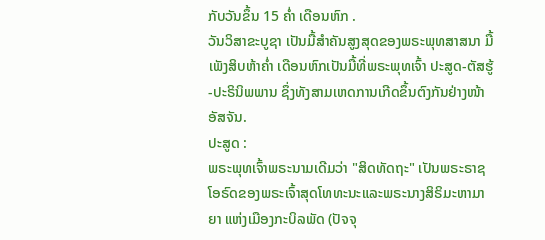ກັບວັນຂຶ້ນ 15 ຄໍ່າ ເດືອນຫົກ .
ວັນວິສາຂະບູຊາ ເປັນມື້ສຳຄັນສູງສຸດຂອງພຣະພຸທສາສນາ ມື້ເພັງສິບຫ້າຄໍ່າ ເດືອນຫົກເປັນມື້ທີ່ພຣະພຸທເຈົ້າ ປະສູດ-ຕັສຮູ້-ປະຣິນິພພານ ຊຶ່ງທັງສາມເຫດການເກີດຂຶ້ນຕົງກັນຢ່າງໜ້າອັສຈັນ.
ປະສູດ :
ພຣະພຸທເຈົ້າພຣະນາມເດີມວ່າ "ສິດທັດຖະ" ເປັນພຣະຣາຊໂອຣົດຂອງພຣະເຈົ້າສຸດໂທທະນະແລະພຣະນາງສິຣິມະຫາມາຍາ ແຫ່ງເມືອງກະບິລພັດ (ປັຈຈຸ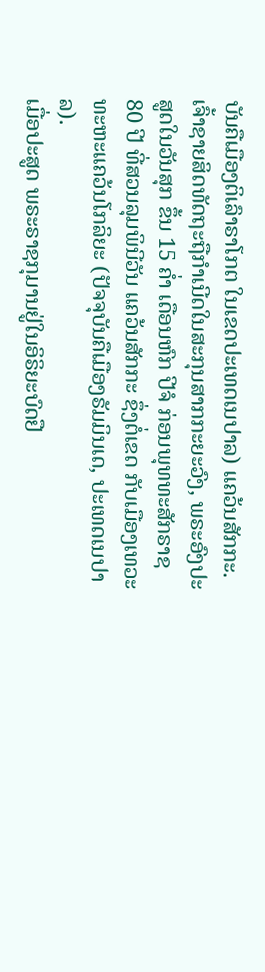ບັນຄືເມືອງຕິເລົາຣາໂກຕ ໃນເຂດປະເທດເນປາລ) ແຄວ້ນສັກກະ.
ເຈົ້າຊາຍສິດທັດຖະຖືກໍາເນີດໃນສະກຸນສາກກະຍະວົງ, ພຣະອົງປະສູດໃນວັນສຸກ ຂຶ້ນ 15 ຄໍ່າ ເດືອນຫົກ ປີຈໍ ກ່ອນພຸທທະສັກຣາຊ 80 ປີ ທີ່ສວນລຸມພິນີວັນ ແຄວ້ນສັກກະ ຊຶ່ງຕໍ່ເຂດ ກັບເມືອງເທວະທະຫະແຄວ້ນໂກລິຍະ (ປັຈຈຸບັນຄືເມືອງຣັມມິນເດ, ປະເທດເນປາລ).
ເມື່ອປະສູດ ພຣະຣາຊກຸມານຢູ່ໃນອິຣິຍະບົດຢື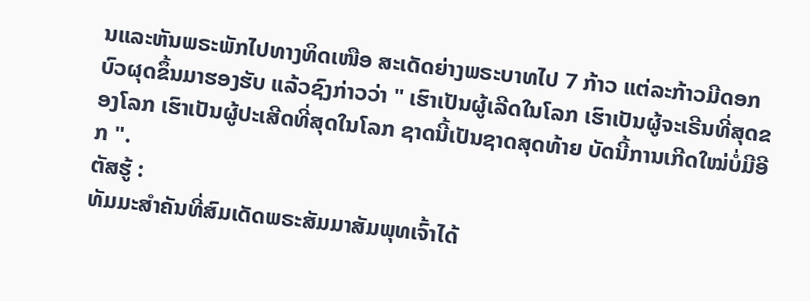ນແລະຫັນພຣະພັກໄປທາງທິດເໜືອ ສະເດັດຍ່າງພຣະບາທໄປ 7 ກ້າວ ແຕ່ລະກ້າວມີດອກບົວຜຸດຂຶ້ນມາຮອງຮັບ ແລ້ວຊົງກ່າວວ່າ " ເຮົາເປັນຜູ້ເລີດໃນໂລກ ເຮົາເປັນຜູ້ຈະເຣີນທີ່ສຸດຂອງໂລກ ເຮົາເປັນຜູ້ປະເສີດທີ່ສຸດໃນໂລກ ຊາດນີ້ເປັນຊາດສຸດທ້າຍ ບັດນີ້ການເກີດໃໝ່ບໍ່ມີອີກ ".
ຕັສຮູ້ :
ທັມມະສຳຄັນທີ່ສົມເດັດພຣະສັມມາສັມພຸທເຈົ້າໄດ້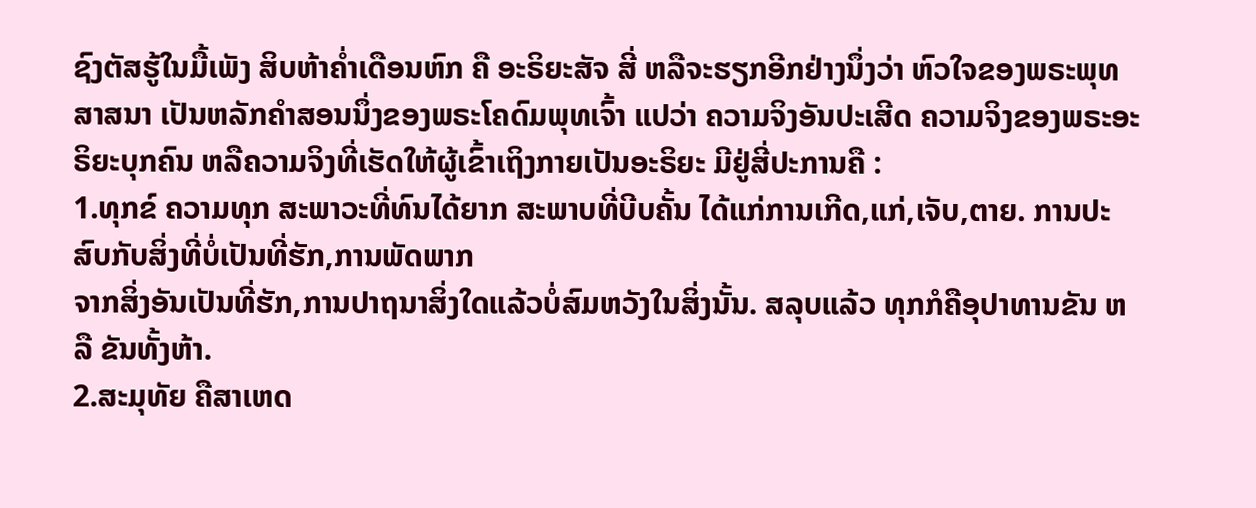ຊົງຕັສຮູ້ໃນມື້ເພັງ ສິບຫ້າຄໍ່າເດືອນຫົກ ຄື ອະຣິຍະສັຈ ສີ່ ຫລືຈະຮຽກອີກຢ່າງນຶ່ງວ່າ ຫົວໃຈຂອງພຣະພຸທສາສນາ ເປັນຫລັກຄຳສອນນຶ່ງຂອງພຣະໂຄດົມພຸທເຈົ້າ ແປວ່າ ຄວາມຈິງອັນປະເສີດ ຄວາມຈິງຂອງພຣະອະຣິຍະບຸກຄົນ ຫລືຄວາມຈິງທີ່ເຮັດໃຫ້ຜູ້ເຂົ້າເຖິງກາຍເປັນອະຣິຍະ ມີຢູ່ສີ່ປະການຄື :
1.ທຸກຂ໌ ຄວາມທຸກ ສະພາວະທີ່ທົນໄດ້ຍາກ ສະພາບທີ່ບີບຄັ້ນ ໄດ້ແກ່ການເກີດ,ແກ່,ເຈັບ,ຕາຍ. ການປະສົບກັບສິ່ງທີ່ບໍ່ເປັນທີ່ຮັກ,ການພັດພາກ
ຈາກສິ່ງອັນເປັນທີ່ຮັກ,ການປາຖນາສິ່ງໃດແລ້ວບໍ່ສົມຫວັງໃນສິ່ງນັ້ນ. ສລຸບແລ້ວ ທຸກກໍຄືອຸປາທານຂັນ ຫລື ຂັນທັ້ງຫ້າ.
2.ສະມຸທັຍ ຄືສາເຫດ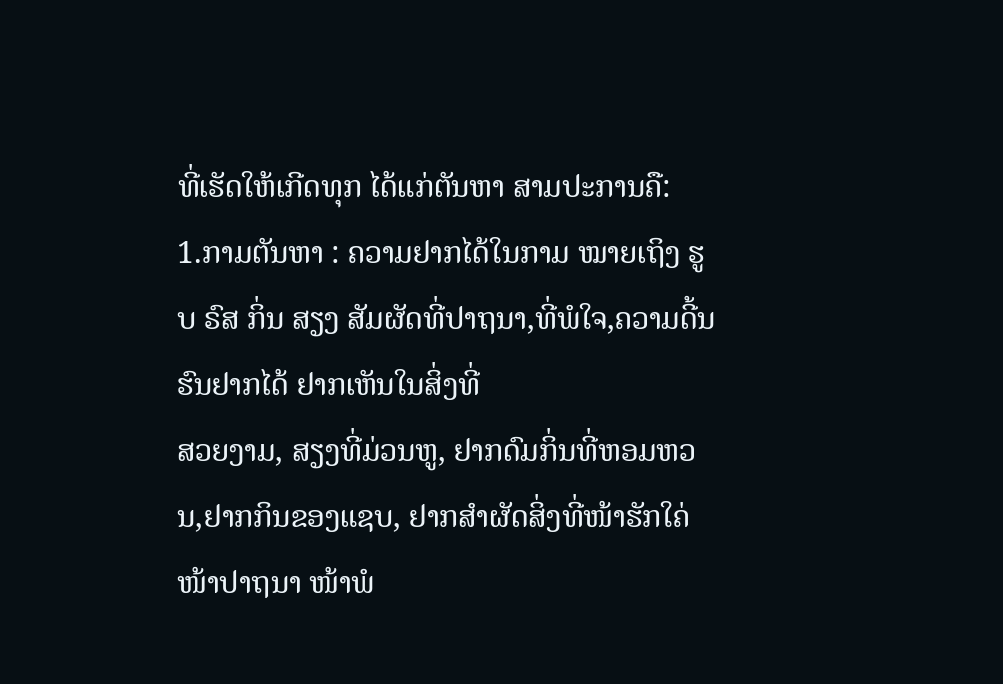ທີ່ເຮັດໃຫ້ເກີດທຸກ ໄດ້ແກ່ຕັນຫາ ສາມປະການຄື:
1.ກາມຕັນຫາ : ຄວາມຢາກໄດ້ໃນກາມ ໝາຍເຖິງ ຮູບ ຣົສ ກິ່ນ ສຽງ ສັມຜັດທີ່ປາຖນາ,ທີ່ພໍໃຈ,ຄວາມດີ້ນຮົນຢາກໄດ້ ຢາກເຫັນໃນສິ່ງທີ່
ສວຍງາມ, ສຽງທີ່ມ່ວນຫູ, ຢາກດົມກິ່ນທີ່ຫອມຫວນ,ຢາກກິນຂອງແຊບ, ຢາກສຳຜັດສິ່ງທີ່ໜ້າຮັກໃຄ່ ໜ້າປາຖນາ ໜ້າພໍ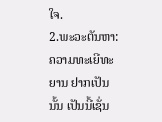ໃຈ.
2.ພະວະຕັນຫາ: ຄວາມທະເຍີທະຍານ ຢາກເປັນນັ້ນ ເປັນນີ້ເຊັ່ນ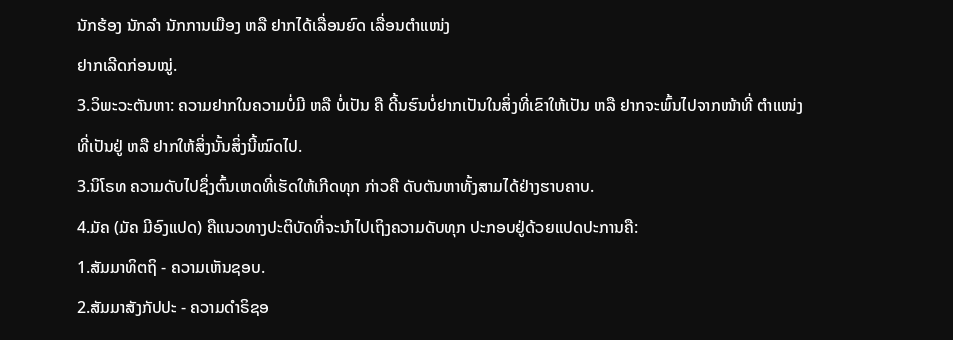ນັກຮ້ອງ ນັກລໍາ ນັກການເມືອງ ຫລື ຢາກໄດ້ເລື່ອນຍົດ ເລື່ອນຕຳແໜ່ງ
ຢາກເລີດກ່ອນໝູ່.
3.ວິພະວະຕັນຫາ: ຄວາມຢາກໃນຄວາມບໍ່ມີ ຫລື ບໍ່ເປັນ ຄື ດີ້ນຮົນບໍ່ຢາກເປັນໃນສິ່ງທີ່ເຂົາໃຫ້ເປັນ ຫລື ຢາກຈະພົ້ນໄປຈາກໜ້າທີ່ ຕຳແໜ່ງ
ທີ່ເປັນຢູ່ ຫລື ຢາກໃຫ້ສິ່ງນັ້ນສິ່ງນີ້ໝົດໄປ.
3.ນິໂຣທ ຄວາມດັບໄປຊຶ່ງຕົ້ນເຫດທີ່ເຮັດໃຫ້ເກີດທຸກ ກ່າວຄື ດັບຕັນຫາທັ້ງສາມໄດ້ຢ່າງຮາບຄາບ.
4.ມັຄ (ມັຄ ມີອົງແປດ) ຄືແນວທາງປະຕິບັດທີ່ຈະນໍາໄປເຖິງຄວາມດັບທຸກ ປະກອບຢູ່ດ້ວຍແປດປະການຄື:
1.ສັມມາທິຕຖິ - ຄວາມເຫັນຊອບ.
2.ສັມມາສັງກັປປະ - ຄວາມດຳຣິຊອ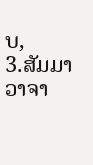ບ,
3.ສັມມາວາຈາ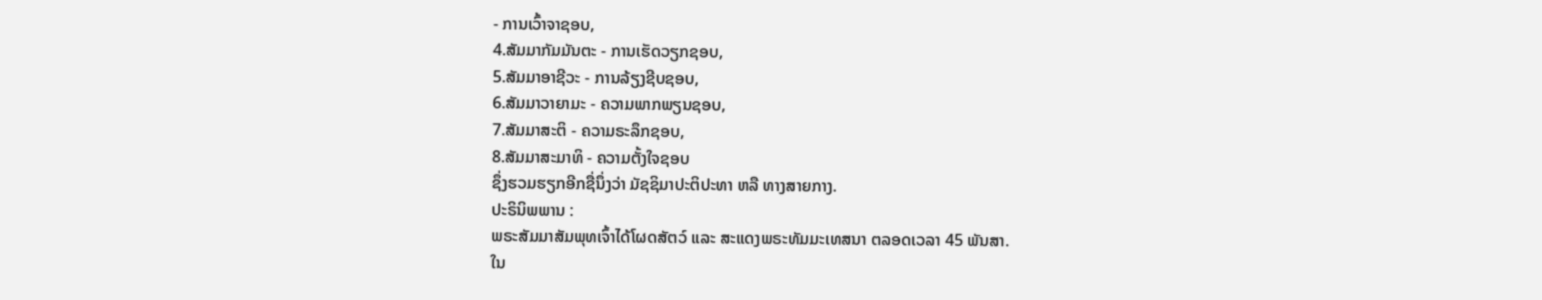- ການເວົ້າຈາຊອບ,
4.ສັມມາກັມມັນຕະ - ການເຮັດວຽກຊອບ,
5.ສັມມາອາຊີວະ - ການລ້ຽງຊີບຊອບ,
6.ສັມມາວາຍາມະ - ຄວາມພາກພຽນຊອບ,
7.ສັມມາສະຕິ - ຄວາມຣະລຶກຊອບ,
8.ສັມມາສະມາທິ - ຄວາມຕັ້ງໃຈຊອບ
ຊຶ່ງຮວມຮຽກອີກຊື່ນຶ່ງວ່າ ມັຊຊິມາປະຕິປະທາ ຫລື ທາງສາຍກາງ.
ປະຣິນິພພານ :
ພຣະສັມມາສັມພຸທເຈົ້າໄດ້ໂຜດສັຕວ໌ ແລະ ສະແດງພຣະທັມມະເທສນາ ຕລອດເວລາ 45 ພັນສາ.
ໃນ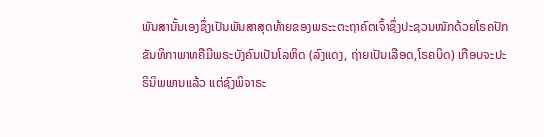ພັນສານັ້ນເອງຊຶ່ງເປັນພັນສາສຸດທ້າຍຂອງພຣະະຕະຖາຄົຕເຈົ້າຊຶ່ງປະຊວນໜັກດ້ວຍໂຣຄປັກຂັນທິກາພາທຄືມີພຣະບັງຄົນເປັນໂລຫິດ (ລົງແດງ, ຖ່າຍເປັນເລືອດ,ໂຣຄບິດ) ເກືອບຈະປະຣິນິພພານແລ້ວ ແຕ່ຊົງພິຈາຣະ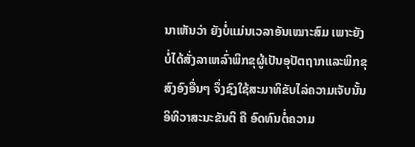ນາເຫັນວ່າ ຍັງບໍ່ແມ່ນເວລາອັນເໝາະສົມ ເພາະຍັງບໍ່ໄດ້ສັ່ງລາເຫລົ່າພິກຂຸຜູ້ເປັນອຸປັຕຖາກແລະພິກຂຸສົງອົງອື່ນໆ ຈຶ່ງຊົງໃຊ້ສະມາທິຂັບໄລ່ຄວາມເຈັບນັ້ນ ອິທິວາສະນະຂັນຕິ ຄື ອົດທົນຕໍ່ຄວາມ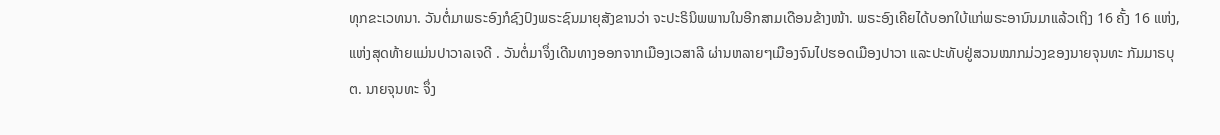ທຸກຂະເວທນາ. ວັນຕໍ່ມາພຣະອົງກໍຊົງປົງພຣະຊົນມາຍຸສັງຂານວ່າ ຈະປະຣິນິພພານໃນອີກສາມເດືອນຂ້າງໜ້າ. ພຣະອົງເຄີຍໄດ້ບອກໃບ້ແກ່ພຣະອານົນມາແລ້ວເຖິງ 16 ຄັ້ງ 16 ແຫ່ງ, ແຫ່ງສຸດທ້າຍແມ່ນປາວາລເຈດີ . ວັນຕໍ່ມາຈຶ່ງເດີນທາງອອກຈາກເມືອງເວສາລີ ຜ່ານຫລາຍໆເມືອງຈົນໄປຮອດເມືອງປາວາ ແລະປະທັບຢູ່ສວນໝາກມ່ວງຂອງນາຍຈຸນທະ ກັມມາຣບຸຕ. ນາຍຈຸນທະ ຈຶ່ງ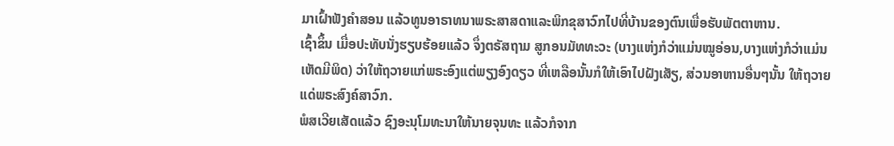ມາເຝົ້າຟັງຄຳສອນ ແລ້ວທູນອາຣາທນາພຣະສາສດາແລະພິກຂຸສາວົກໄປທີ່ບ້ານຂອງຕົນເພື່ອຮັບພັຕຕາຫານ.
ເຊົ້າຂຶ້ນ ເມື່ອປະທັບນັ່ງຮຽບຮ້ອຍແລ້ວ ຈຶ່ງຕຣັສຖາມ ສູກອນມັທທະວະ (ບາງແຫ່ງກໍວ່າແມ່ນໝູອ່ອນ,ບາງແຫ່ງກໍວ່າແມ່ນເຫັດມີພິດ) ວ່າໃຫ້ຖວາຍແກ່ພຣະອົງແຕ່ພຽງອົງດຽວ ທີ່ເຫລືອນັ້ນກໍໃຫ້ເອົາໄປຝັງເສັຽ, ສ່ວນອາຫານອື່ນໆນັ້ນ ໃຫ້ຖວາຍແດ່ພຣະສົງຄ໌ສາວົກ.
ພໍສເວີຍເສັດແລ້ວ ຊົງອະນຸໂມທະນາໃຫ້ນາຍຈຸນທະ ແລ້ວກໍຈາກ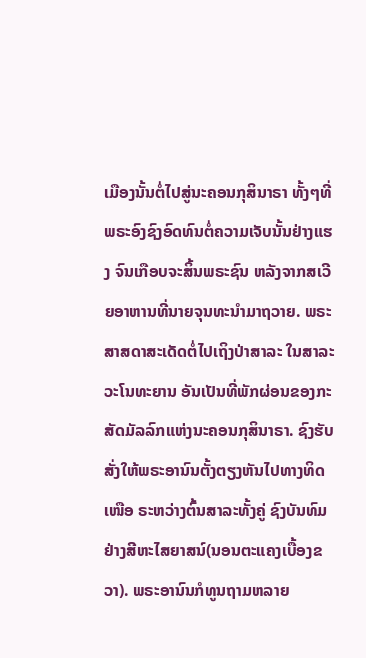ເມືອງນັ້ນຕໍ່ໄປສູ່ນະຄອນກຸສິນາຣາ ທັ້ງໆທີ່ພຣະອົງຊົງອົດທົນຕໍ່ຄວາມເຈັບນັ້ນຢ່າງແຮງ ຈົນເກືອບຈະສິ້ນພຣະຊົນ ຫລັງຈາກສເວີຍອາຫານທີ່ນາຍຈຸນທະນຳມາຖວາຍ. ພຣະສາສດາສະເດັດຕໍ່ໄປເຖິງປ່າສາລະ ໃນສາລະວະໂນທະຍານ ອັນເປັນທີ່ພັກຜ່ອນຂອງກະສັດມັລລົກແຫ່ງນະຄອນກຸສິນາຣາ. ຊົງຮັບສັ່ງໃຫ້ພຣະອານົນຕັ້ງຕຽງຫັນໄປທາງທິດເໜືອ ຣະຫວ່າງຕົ້ນສາລະທັ້ງຄູ່ ຊົງບັນທົມຢ່າງສີຫະໄສຍາສນ໌(ນອນຕະແຄງເບື້ອງຂວາ). ພຣະອານົນກໍທູນຖາມຫລາຍ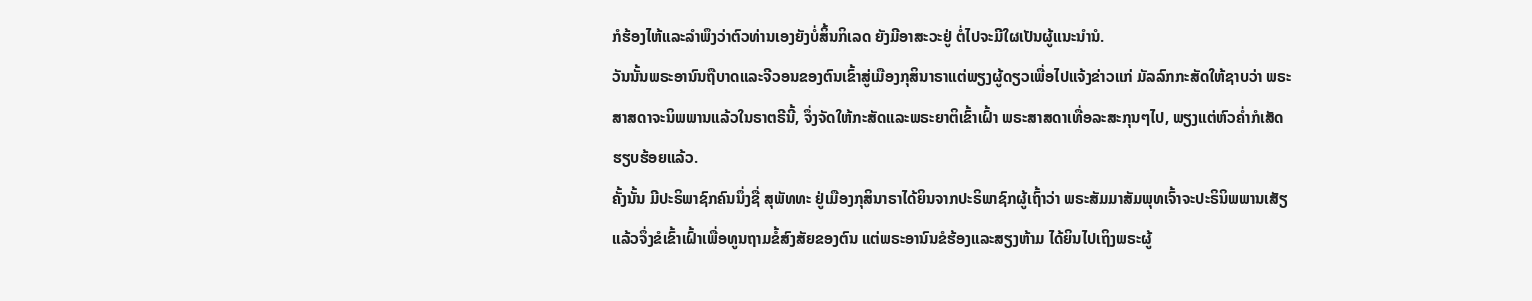ກໍຮ້ອງໄຫ້ແລະລຳພຶງວ່າຕົວທ່ານເອງຍັງບໍ່ສິ້ນກິເລດ ຍັງມີອາສະວະຢູ່ ຕໍ່ໄປຈະມີໃຜເປັນຜູ້ແນະນຳນໍ.
ວັນນັ້ນພຣະອານົນຖືບາດແລະຈີວອນຂອງຕົນເຂົ້າສູ່ເມືອງກຸສິນາຣາແຕ່ພຽງຜູ້ດຽວເພື່ອໄປແຈ້ງຂ່າວແກ່ ມັລລົກກະສັດໃຫ້ຊາບວ່າ ພຣະສາສດາຈະນິພພານແລ້ວໃນຣາຕຣີນີ້, ຈຶ່ງຈັດໃຫ້ກະສັດແລະພຣະຍາຕິເຂົ້າເຝົ້າ ພຣະສາສດາເທື່ອລະສະກຸນໆໄປ, ພຽງແຕ່ຫົວຄໍ່າກໍເສັດຮຽບຮ້ອຍແລ້ວ.
ຄັ້ງນັ້ນ ມີປະຣິພາຊົກຄົນນຶ່ງຊື່ ສຸພັທທະ ຢູ່ເມືອງກຸສິນາຣາໄດ້ຍິນຈາກປະຣິພາຊົກຜູ້ເຖົ້າວ່າ ພຣະສັມມາສັມພຸທເຈົ້າຈະປະຣິນິພພານເສັຽແລ້ວຈຶ່ງຂໍເຂົ້າເຝົ້າເພື່ອທູນຖາມຂໍ້ສົງສັຍຂອງຕົນ ແຕ່ພຣະອານົນຂໍຮ້ອງແລະສຽງຫ້າມ ໄດ້ຍິນໄປເຖິງພຣະຜູ້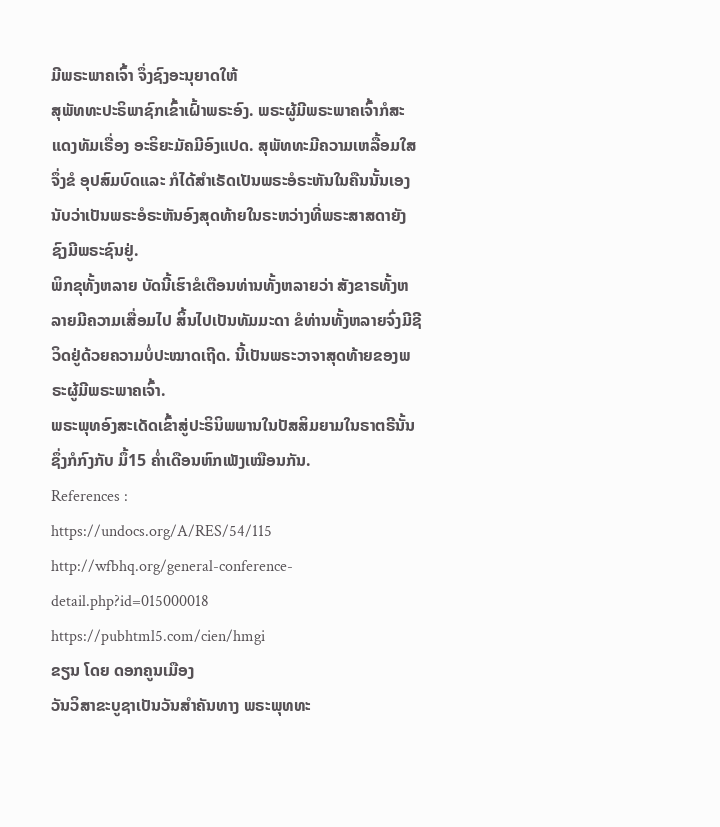ມີພຣະພາຄເຈົ້າ ຈຶ່ງຊົງອະນຸຍາດໃຫ້
ສຸພັທທະປະຣິພາຊົກເຂົ້າເຝົ້າພຣະອົງ. ພຣະຜູ້ມີພຣະພາຄເຈົ້າກໍສະແດງທັມເຣື່ອງ ອະຣິຍະມັຄມີອົງແປດ. ສຸພັທທະມີຄວາມເຫລື້ອມໃສ ຈຶ່ງຂໍ ອຸປສົມບົດແລະ ກໍໄດ້ສຳເຣັດເປັນພຣະອໍຣະຫັນໃນຄືນນັ້ນເອງ ນັບວ່າເປັນພຣະອໍຣະຫັນອົງສຸດທ້າຍໃນຣະຫວ່າງທີ່ພຣະສາສດາຍັງຊົງມີພຣະຊົນຢູ່.
ພິກຂຸທັ້ງຫລາຍ ບັດນີ້ເຮົາຂໍເຕືອນທ່ານທັ້ງຫລາຍວ່າ ສັງຂາຣທັ້ງຫລາຍມີຄວາມເສື່ອມໄປ ສິ້ນໄປເປັນທັມມະດາ ຂໍທ່ານທັ້ງຫລາຍຈົ່ງມີຊີວິດຢູ່ດ້ວຍຄວາມບໍ່ປະໝາດເຖີດ. ນີ້ເປັນພຣະວາຈາສຸດທ້າຍຂອງພຣະຜູ້ມີພຣະພາຄເຈົ້າ.
ພຣະພຸທອົງສະເດັດເຂົ້າສູ່ປະຣິນິພພານໃນປັສສິມຍາມໃນຣາຕຣີນັ້ນ ຊຶ່ງກໍກົງກັບ ມຶ້15 ຄໍ່າເດືອນຫົກເພັງເໝືອນກັນ.
References :
https://undocs.org/A/RES/54/115
http://wfbhq.org/general-conference-detail.php?id=015000018
https://pubhtml5.com/cien/hmgi
ຂຽນ ໂດຍ ດອກຄູນເມືອງ
ວັນວິສາຂະບູຊາເປັນວັນສຳຄັນທາງ ພຣະພຸທທະ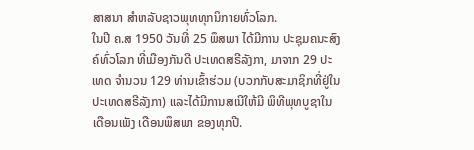ສາສນາ ສຳຫລັບຊາວພຸທທຸກນິກາຍທົ່ວໂລກ.
ໃນປີ ຄ.ສ 1950 ວັນທີ່ 25 ພຶສພາ ໄດ້ມີການ ປະຊຸມຄນະສົງຄ໌ທົ່ວໂລກ ທີ່ເມືອງກັນດີ ປະເທດສຣີລັງກາ, ມາຈາກ 29 ປະເທດ ຈຳນວນ 129 ທ່ານເຂົ້າຮ່ວມ (ບວກກັບສະມາຊິກທີ່ຢູ່ໃນປະເທດສຣີລັງກາ) ແລະໄດ້ມີການສເນີໃຫ້ມີ ພິທີພຸທບູຊາໃນເດືອນເພັງ ເດືອນພຶສພາ ຂອງທຸກປີ.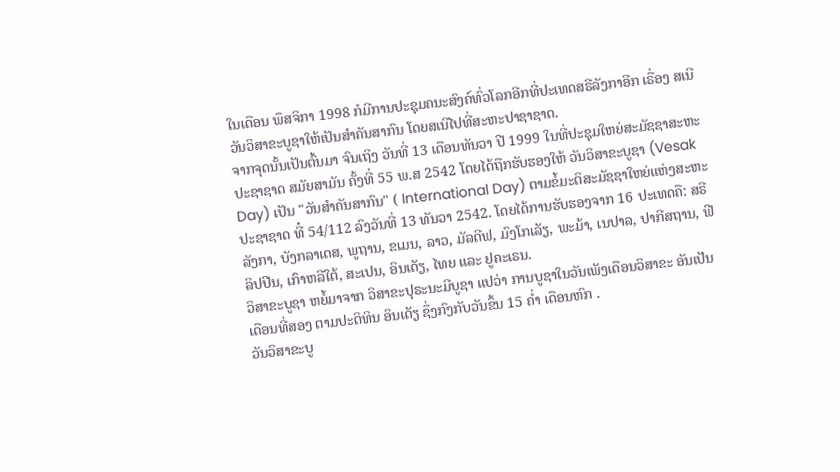ໃນເດືອນ ພຶສຈິກາ 1998 ກໍມີການປະຊຸມຄນະສົງຄ໌ທົ່ວໂລກອີກທີ່ປະເທດສຣີລັງກາອີກ ເຣື່ອງ ສເນີວັນວິສາຂະບູຊາໃຫ້ເປັນສຳຄັນສາກົນ ໂດຍສເນີໄປທີ່ສະຫະປາຊາຊາດ.
ຈາກຈຸດນັ້ນເປັນຕົ້ນມາ ຈົນເຖິງ ວັນທີ່ 13 ເດືອນທັນວາ ປີ 1999 ໃນທີ່ປະຊຸມໃຫຍ່ສະມັຊຊາສະຫະປະຊາຊາດ ສມັຍສາມັນ ຄັ້ງທີ່ 55 ພ.ສ 2542 ໂດຍໄດ້ຖືກຮັບຮອງໃຫ້ ວັນວິສາຂະບູຊາ (Vesak Day) ເປັນ "ວັນສຳຄັນສາກົນ" ( International Day) ຕາມຂໍ້ມະຕິສະມັຊຊາໃຫຍ່ແຫ່ງສະຫະປະຊາຊາດ ທີ໋ 54/112 ລົງວັນທີ່ 13 ທັນວາ 2542. ໂດຍໄດ້ການຮັບຮອງຈາກ 16 ປະເທດຄື: ສຣີລັງກາ, ບັງກລາເດສ, ພູຖານ, ຂເມນ, ລາວ, ມັລດີຟ, ມົງໂກເລັຽ, ພະມ້າ, ເນປາລ, ປາກີສຖານ, ຟີລິປປີນ, ເກົາຫລີໃຕ້, ສະເປນ, ອິນເດັຽ, ໄທຍ ແລະ ຢູຄະເຣນ.
ວິສາຂະບູຊາ ຫຍໍ້ມາຈາກ ວິສາຂະປຸຣະນະມີບູຊາ ແປວ່າ ການບູຊາໃນວັນເພັງເດືອນວິສາຂະ ອັນເປັນເດືອນທີ່ສອງ ຕາມປະຕິທິນ ອິນເດັຽ ຊຶ່ງກົງກັບວັນຂຶ້ນ 15 ຄໍ່າ ເດືອນຫົກ .
ວັນວິສາຂະບູ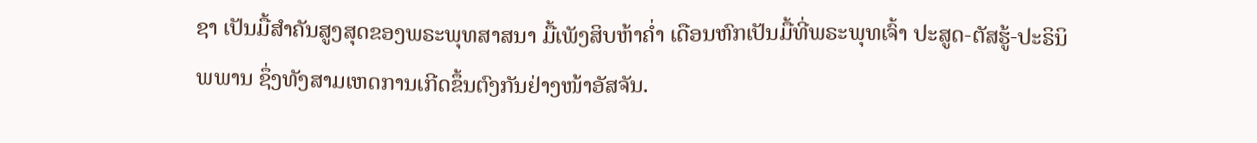ຊາ ເປັນມື້ສຳຄັນສູງສຸດຂອງພຣະພຸທສາສນາ ມື້ເພັງສິບຫ້າຄໍ່າ ເດືອນຫົກເປັນມື້ທີ່ພຣະພຸທເຈົ້າ ປະສູດ-ຕັສຮູ້-ປະຣິນິພພານ ຊຶ່ງທັງສາມເຫດການເກີດຂຶ້ນຕົງກັນຢ່າງໜ້າອັສຈັນ.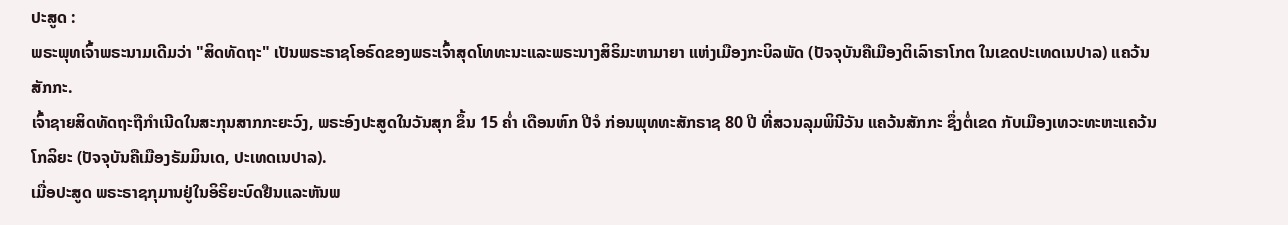ປະສູດ :
ພຣະພຸທເຈົ້າພຣະນາມເດີມວ່າ "ສິດທັດຖະ" ເປັນພຣະຣາຊໂອຣົດຂອງພຣະເຈົ້າສຸດໂທທະນະແລະພຣະນາງສິຣິມະຫາມາຍາ ແຫ່ງເມືອງກະບິລພັດ (ປັຈຈຸບັນຄືເມືອງຕິເລົາຣາໂກຕ ໃນເຂດປະເທດເນປາລ) ແຄວ້ນສັກກະ.
ເຈົ້າຊາຍສິດທັດຖະຖືກໍາເນີດໃນສະກຸນສາກກະຍະວົງ, ພຣະອົງປະສູດໃນວັນສຸກ ຂຶ້ນ 15 ຄໍ່າ ເດືອນຫົກ ປີຈໍ ກ່ອນພຸທທະສັກຣາຊ 80 ປີ ທີ່ສວນລຸມພິນີວັນ ແຄວ້ນສັກກະ ຊຶ່ງຕໍ່ເຂດ ກັບເມືອງເທວະທະຫະແຄວ້ນໂກລິຍະ (ປັຈຈຸບັນຄືເມືອງຣັມມິນເດ, ປະເທດເນປາລ).
ເມື່ອປະສູດ ພຣະຣາຊກຸມານຢູ່ໃນອິຣິຍະບົດຢືນແລະຫັນພ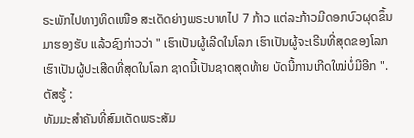ຣະພັກໄປທາງທິດເໜືອ ສະເດັດຍ່າງພຣະບາທໄປ 7 ກ້າວ ແຕ່ລະກ້າວມີດອກບົວຜຸດຂຶ້ນມາຮອງຮັບ ແລ້ວຊົງກ່າວວ່າ " ເຮົາເປັນຜູ້ເລີດໃນໂລກ ເຮົາເປັນຜູ້ຈະເຣີນທີ່ສຸດຂອງໂລກ ເຮົາເປັນຜູ້ປະເສີດທີ່ສຸດໃນໂລກ ຊາດນີ້ເປັນຊາດສຸດທ້າຍ ບັດນີ້ການເກີດໃໝ່ບໍ່ມີອີກ ".
ຕັສຮູ້ :
ທັມມະສຳຄັນທີ່ສົມເດັດພຣະສັມ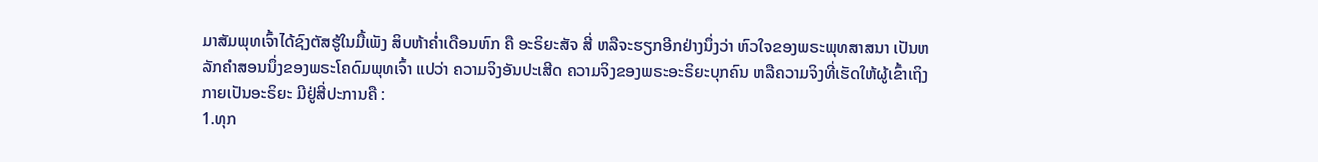ມາສັມພຸທເຈົ້າໄດ້ຊົງຕັສຮູ້ໃນມື້ເພັງ ສິບຫ້າຄໍ່າເດືອນຫົກ ຄື ອະຣິຍະສັຈ ສີ່ ຫລືຈະຮຽກອີກຢ່າງນຶ່ງວ່າ ຫົວໃຈຂອງພຣະພຸທສາສນາ ເປັນຫລັກຄຳສອນນຶ່ງຂອງພຣະໂຄດົມພຸທເຈົ້າ ແປວ່າ ຄວາມຈິງອັນປະເສີດ ຄວາມຈິງຂອງພຣະອະຣິຍະບຸກຄົນ ຫລືຄວາມຈິງທີ່ເຮັດໃຫ້ຜູ້ເຂົ້າເຖິງກາຍເປັນອະຣິຍະ ມີຢູ່ສີ່ປະການຄື :
1.ທຸກ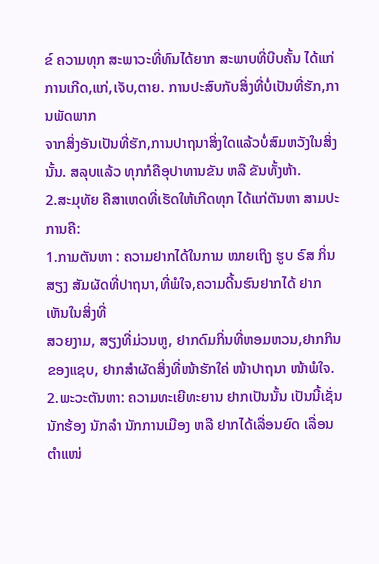ຂ໌ ຄວາມທຸກ ສະພາວະທີ່ທົນໄດ້ຍາກ ສະພາບທີ່ບີບຄັ້ນ ໄດ້ແກ່ການເກີດ,ແກ່,ເຈັບ,ຕາຍ. ການປະສົບກັບສິ່ງທີ່ບໍ່ເປັນທີ່ຮັກ,ການພັດພາກ
ຈາກສິ່ງອັນເປັນທີ່ຮັກ,ການປາຖນາສິ່ງໃດແລ້ວບໍ່ສົມຫວັງໃນສິ່ງນັ້ນ. ສລຸບແລ້ວ ທຸກກໍຄືອຸປາທານຂັນ ຫລື ຂັນທັ້ງຫ້າ.
2.ສະມຸທັຍ ຄືສາເຫດທີ່ເຮັດໃຫ້ເກີດທຸກ ໄດ້ແກ່ຕັນຫາ ສາມປະການຄື:
1.ກາມຕັນຫາ : ຄວາມຢາກໄດ້ໃນກາມ ໝາຍເຖິງ ຮູບ ຣົສ ກິ່ນ ສຽງ ສັມຜັດທີ່ປາຖນາ,ທີ່ພໍໃຈ,ຄວາມດີ້ນຮົນຢາກໄດ້ ຢາກເຫັນໃນສິ່ງທີ່
ສວຍງາມ, ສຽງທີ່ມ່ວນຫູ, ຢາກດົມກິ່ນທີ່ຫອມຫວນ,ຢາກກິນຂອງແຊບ, ຢາກສຳຜັດສິ່ງທີ່ໜ້າຮັກໃຄ່ ໜ້າປາຖນາ ໜ້າພໍໃຈ.
2.ພະວະຕັນຫາ: ຄວາມທະເຍີທະຍານ ຢາກເປັນນັ້ນ ເປັນນີ້ເຊັ່ນ ນັກຮ້ອງ ນັກລໍາ ນັກການເມືອງ ຫລື ຢາກໄດ້ເລື່ອນຍົດ ເລື່ອນຕຳແໜ່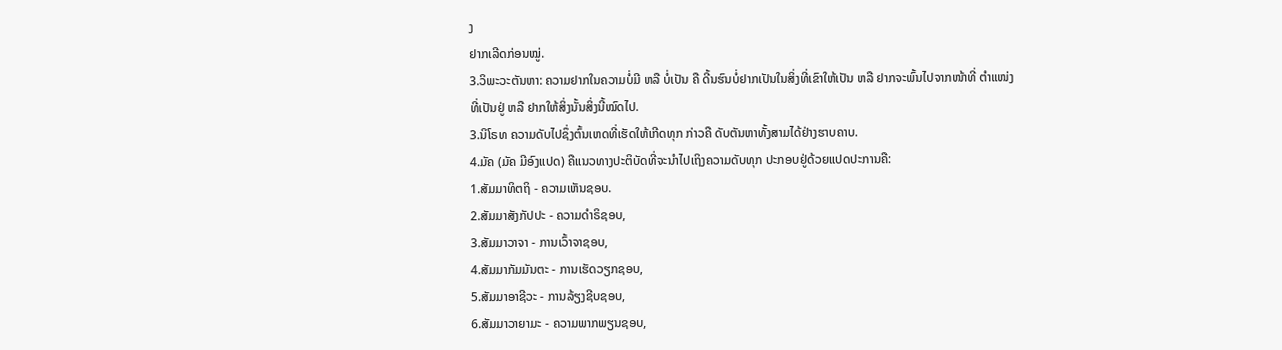ງ
ຢາກເລີດກ່ອນໝູ່.
3.ວິພະວະຕັນຫາ: ຄວາມຢາກໃນຄວາມບໍ່ມີ ຫລື ບໍ່ເປັນ ຄື ດີ້ນຮົນບໍ່ຢາກເປັນໃນສິ່ງທີ່ເຂົາໃຫ້ເປັນ ຫລື ຢາກຈະພົ້ນໄປຈາກໜ້າທີ່ ຕຳແໜ່ງ
ທີ່ເປັນຢູ່ ຫລື ຢາກໃຫ້ສິ່ງນັ້ນສິ່ງນີ້ໝົດໄປ.
3.ນິໂຣທ ຄວາມດັບໄປຊຶ່ງຕົ້ນເຫດທີ່ເຮັດໃຫ້ເກີດທຸກ ກ່າວຄື ດັບຕັນຫາທັ້ງສາມໄດ້ຢ່າງຮາບຄາບ.
4.ມັຄ (ມັຄ ມີອົງແປດ) ຄືແນວທາງປະຕິບັດທີ່ຈະນໍາໄປເຖິງຄວາມດັບທຸກ ປະກອບຢູ່ດ້ວຍແປດປະການຄື:
1.ສັມມາທິຕຖິ - ຄວາມເຫັນຊອບ.
2.ສັມມາສັງກັປປະ - ຄວາມດຳຣິຊອບ,
3.ສັມມາວາຈາ - ການເວົ້າຈາຊອບ,
4.ສັມມາກັມມັນຕະ - ການເຮັດວຽກຊອບ,
5.ສັມມາອາຊີວະ - ການລ້ຽງຊີບຊອບ,
6.ສັມມາວາຍາມະ - ຄວາມພາກພຽນຊອບ,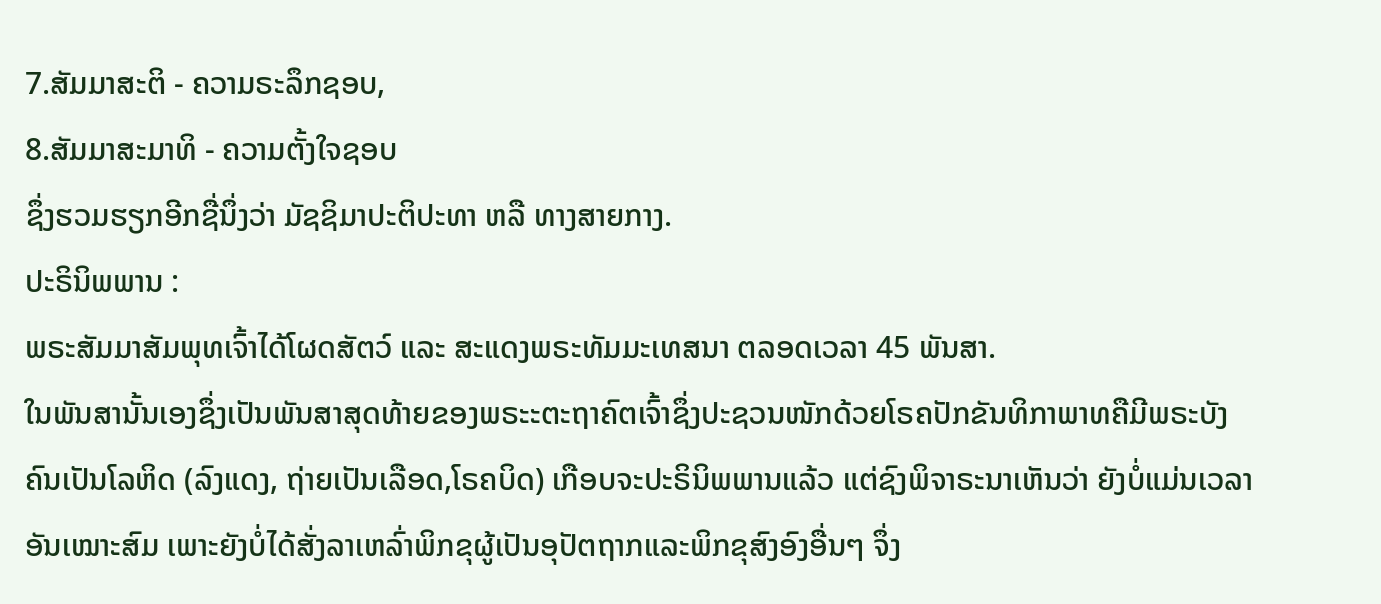7.ສັມມາສະຕິ - ຄວາມຣະລຶກຊອບ,
8.ສັມມາສະມາທິ - ຄວາມຕັ້ງໃຈຊອບ
ຊຶ່ງຮວມຮຽກອີກຊື່ນຶ່ງວ່າ ມັຊຊິມາປະຕິປະທາ ຫລື ທາງສາຍກາງ.
ປະຣິນິພພານ :
ພຣະສັມມາສັມພຸທເຈົ້າໄດ້ໂຜດສັຕວ໌ ແລະ ສະແດງພຣະທັມມະເທສນາ ຕລອດເວລາ 45 ພັນສາ.
ໃນພັນສານັ້ນເອງຊຶ່ງເປັນພັນສາສຸດທ້າຍຂອງພຣະະຕະຖາຄົຕເຈົ້າຊຶ່ງປະຊວນໜັກດ້ວຍໂຣຄປັກຂັນທິກາພາທຄືມີພຣະບັງຄົນເປັນໂລຫິດ (ລົງແດງ, ຖ່າຍເປັນເລືອດ,ໂຣຄບິດ) ເກືອບຈະປະຣິນິພພານແລ້ວ ແຕ່ຊົງພິຈາຣະນາເຫັນວ່າ ຍັງບໍ່ແມ່ນເວລາອັນເໝາະສົມ ເພາະຍັງບໍ່ໄດ້ສັ່ງລາເຫລົ່າພິກຂຸຜູ້ເປັນອຸປັຕຖາກແລະພິກຂຸສົງອົງອື່ນໆ ຈຶ່ງ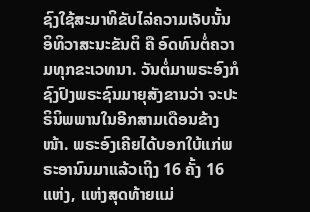ຊົງໃຊ້ສະມາທິຂັບໄລ່ຄວາມເຈັບນັ້ນ ອິທິວາສະນະຂັນຕິ ຄື ອົດທົນຕໍ່ຄວາມທຸກຂະເວທນາ. ວັນຕໍ່ມາພຣະອົງກໍຊົງປົງພຣະຊົນມາຍຸສັງຂານວ່າ ຈະປະຣິນິພພານໃນອີກສາມເດືອນຂ້າງໜ້າ. ພຣະອົງເຄີຍໄດ້ບອກໃບ້ແກ່ພຣະອານົນມາແລ້ວເຖິງ 16 ຄັ້ງ 16 ແຫ່ງ, ແຫ່ງສຸດທ້າຍແມ່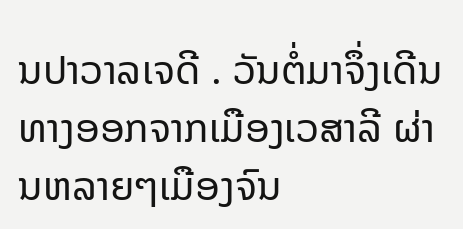ນປາວາລເຈດີ . ວັນຕໍ່ມາຈຶ່ງເດີນທາງອອກຈາກເມືອງເວສາລີ ຜ່ານຫລາຍໆເມືອງຈົນ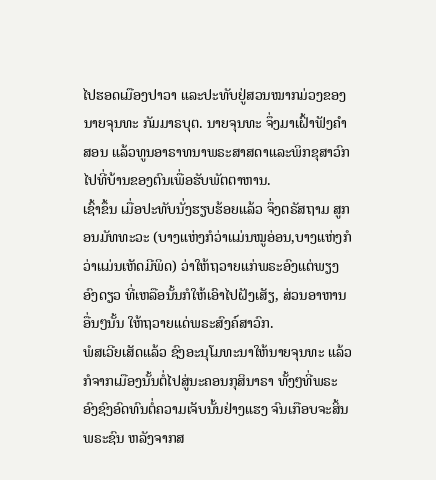ໄປຮອດເມືອງປາວາ ແລະປະທັບຢູ່ສວນໝາກມ່ວງຂອງນາຍຈຸນທະ ກັມມາຣບຸຕ. ນາຍຈຸນທະ ຈຶ່ງມາເຝົ້າຟັງຄຳສອນ ແລ້ວທູນອາຣາທນາພຣະສາສດາແລະພິກຂຸສາວົກໄປທີ່ບ້ານຂອງຕົນເພື່ອຮັບພັຕຕາຫານ.
ເຊົ້າຂຶ້ນ ເມື່ອປະທັບນັ່ງຮຽບຮ້ອຍແລ້ວ ຈຶ່ງຕຣັສຖາມ ສູກອນມັທທະວະ (ບາງແຫ່ງກໍວ່າແມ່ນໝູອ່ອນ,ບາງແຫ່ງກໍວ່າແມ່ນເຫັດມີພິດ) ວ່າໃຫ້ຖວາຍແກ່ພຣະອົງແຕ່ພຽງອົງດຽວ ທີ່ເຫລືອນັ້ນກໍໃຫ້ເອົາໄປຝັງເສັຽ, ສ່ວນອາຫານອື່ນໆນັ້ນ ໃຫ້ຖວາຍແດ່ພຣະສົງຄ໌ສາວົກ.
ພໍສເວີຍເສັດແລ້ວ ຊົງອະນຸໂມທະນາໃຫ້ນາຍຈຸນທະ ແລ້ວກໍຈາກເມືອງນັ້ນຕໍ່ໄປສູ່ນະຄອນກຸສິນາຣາ ທັ້ງໆທີ່ພຣະອົງຊົງອົດທົນຕໍ່ຄວາມເຈັບນັ້ນຢ່າງແຮງ ຈົນເກືອບຈະສິ້ນພຣະຊົນ ຫລັງຈາກສ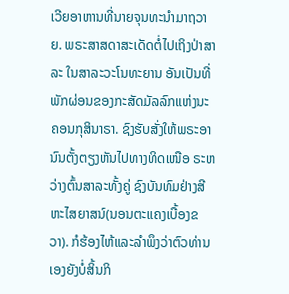ເວີຍອາຫານທີ່ນາຍຈຸນທະນຳມາຖວາຍ. ພຣະສາສດາສະເດັດຕໍ່ໄປເຖິງປ່າສາລະ ໃນສາລະວະໂນທະຍານ ອັນເປັນທີ່ພັກຜ່ອນຂອງກະສັດມັລລົກແຫ່ງນະຄອນກຸສິນາຣາ. ຊົງຮັບສັ່ງໃຫ້ພຣະອານົນຕັ້ງຕຽງຫັນໄປທາງທິດເໜືອ ຣະຫວ່າງຕົ້ນສາລະທັ້ງຄູ່ ຊົງບັນທົມຢ່າງສີຫະໄສຍາສນ໌(ນອນຕະແຄງເບື້ອງຂວາ). ກໍຮ້ອງໄຫ້ແລະລຳພຶງວ່າຕົວທ່ານເອງຍັງບໍ່ສິ້ນກິ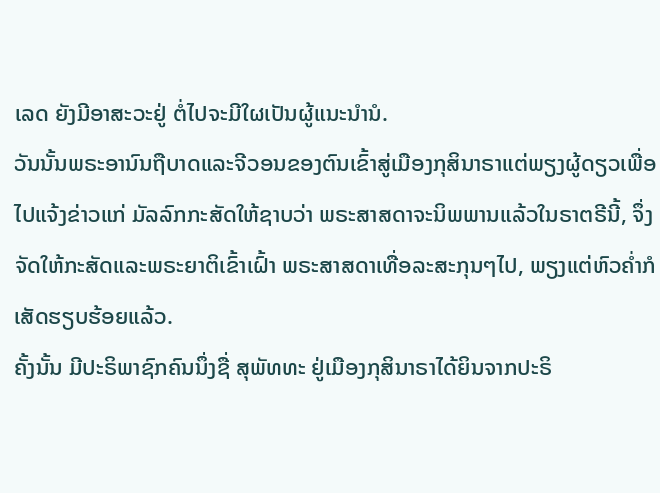ເລດ ຍັງມີອາສະວະຢູ່ ຕໍ່ໄປຈະມີໃຜເປັນຜູ້ແນະນຳນໍ.
ວັນນັ້ນພຣະອານົນຖືບາດແລະຈີວອນຂອງຕົນເຂົ້າສູ່ເມືອງກຸສິນາຣາແຕ່ພຽງຜູ້ດຽວເພື່ອໄປແຈ້ງຂ່າວແກ່ ມັລລົກກະສັດໃຫ້ຊາບວ່າ ພຣະສາສດາຈະນິພພານແລ້ວໃນຣາຕຣີນີ້, ຈຶ່ງຈັດໃຫ້ກະສັດແລະພຣະຍາຕິເຂົ້າເຝົ້າ ພຣະສາສດາເທື່ອລະສະກຸນໆໄປ, ພຽງແຕ່ຫົວຄໍ່າກໍເສັດຮຽບຮ້ອຍແລ້ວ.
ຄັ້ງນັ້ນ ມີປະຣິພາຊົກຄົນນຶ່ງຊື່ ສຸພັທທະ ຢູ່ເມືອງກຸສິນາຣາໄດ້ຍິນຈາກປະຣິ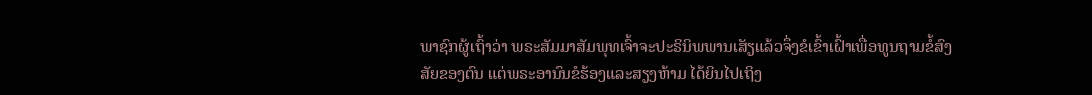ພາຊົກຜູ້ເຖົ້າວ່າ ພຣະສັມມາສັມພຸທເຈົ້າຈະປະຣິນິພພານເສັຽແລ້ວຈຶ່ງຂໍເຂົ້າເຝົ້າເພື່ອທູນຖາມຂໍ້ສົງສັຍຂອງຕົນ ແຕ່ພຣະອານົນຂໍຮ້ອງແລະສຽງຫ້າມ ໄດ້ຍິນໄປເຖິງ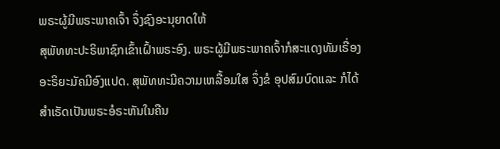ພຣະຜູ້ມີພຣະພາຄເຈົ້າ ຈຶ່ງຊົງອະນຸຍາດໃຫ້
ສຸພັທທະປະຣິພາຊົກເຂົ້າເຝົ້າພຣະອົງ. ພຣະຜູ້ມີພຣະພາຄເຈົ້າກໍສະແດງທັມເຣື່ອງ ອະຣິຍະມັຄມີອົງແປດ. ສຸພັທທະມີຄວາມເຫລື້ອມໃສ ຈຶ່ງຂໍ ອຸປສົມບົດແລະ ກໍໄດ້ສຳເຣັດເປັນພຣະອໍຣະຫັນໃນຄືນ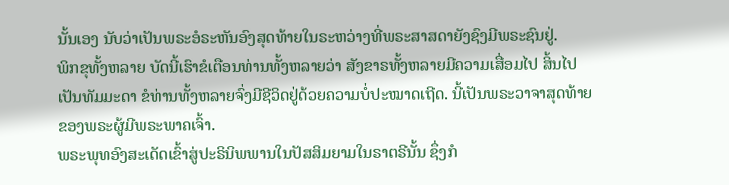ນັ້ນເອງ ນັບວ່າເປັນພຣະອໍຣະຫັນອົງສຸດທ້າຍໃນຣະຫວ່າງທີ່ພຣະສາສດາຍັງຊົງມີພຣະຊົນຢູ່.
ພິກຂຸທັ້ງຫລາຍ ບັດນີ້ເຮົາຂໍເຕືອນທ່ານທັ້ງຫລາຍວ່າ ສັງຂາຣທັ້ງຫລາຍມີຄວາມເສື່ອມໄປ ສິ້ນໄປເປັນທັມມະດາ ຂໍທ່ານທັ້ງຫລາຍຈົ່ງມີຊີວິດຢູ່ດ້ວຍຄວາມບໍ່ປະໝາດເຖີດ. ນີ້ເປັນພຣະວາຈາສຸດທ້າຍຂອງພຣະຜູ້ມີພຣະພາຄເຈົ້າ.
ພຣະພຸທອົງສະເດັດເຂົ້າສູ່ປະຣິນິພພານໃນປັສສິມຍາມໃນຣາຕຣີນັ້ນ ຊຶ່ງກໍ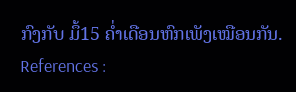ກົງກັບ ມຶ້15 ຄໍ່າເດືອນຫົກເພັງເໝືອນກັນ.
References :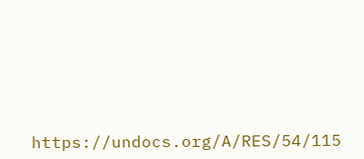https://undocs.org/A/RES/54/115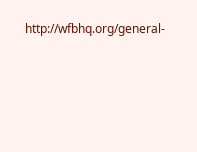http://wfbhq.org/general-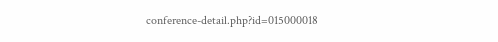conference-detail.php?id=015000018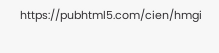https://pubhtml5.com/cien/hmgi